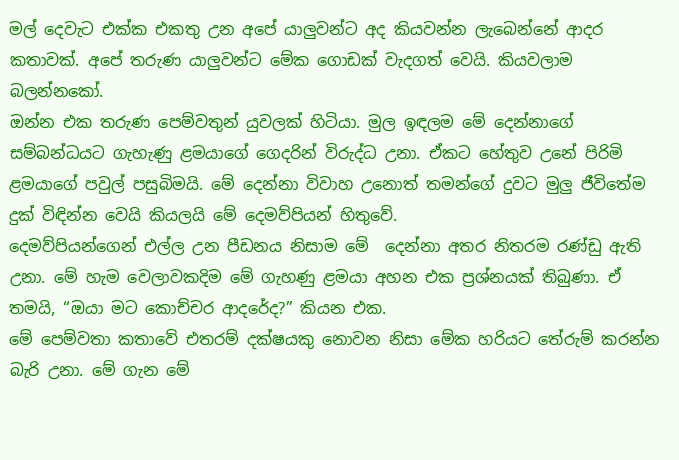මල් දෙවැට එක්ක එකතු උන අපේ යාලුවන්ට අද කියවන්න ලැබෙන්නේ ආදර කතාවක්. අපේ තරුණ යාලුවන්ට මේක ගොඩක් වැදගත් වෙයි. කියවලාම බලන්නකෝ.
ඔන්න එක තරුණ පෙම්වතුන් යුවලක් හිටියා. මුල ඉඳලම මේ දෙන්නාගේ සම්බන්ධයට ගැහැණු ළමයාගේ ගෙදරින් විරුද්ධ උනා. ඒකට හේතුව උනේ පිරිමි ළමයාගේ පවුල් පසුබිමයි. මේ දෙන්නා විවාහ උනොත් තමන්ගේ දුවට මුලු ජීවිතේම දුක් විඳින්න වෙයි කියලයි මේ දෙමව්පියන් හිතුවේ.
දෙමව්පියන්ගෙන් එල්ල උන පීඩනය නිසාම මේ  දෙන්නා අතර නිතරම රණ්ඩු ඇති උනා. මේ හැම වෙලාවකදිම මේ ගැහණු ළමයා අහන එක ප්‍රශ්නයක් තිබුණා. ඒ තමයි, “ඔයා මට කොච්චර ආදරේද?” කියන එක.
මේ පෙම්වතා කතාවේ එතරම් දක්ෂයකු නොවන නිසා මේක හරියට තේරුම් කරන්න බැරි උනා. මේ ගැන මේ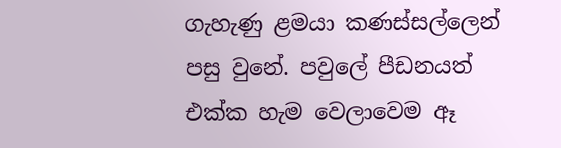ගැහැණු ළමයා කණස්සල්ලෙන් පසු වුනේ. පවුලේ පීඩනයත් එක්ක හැම වෙලාවෙම ඈ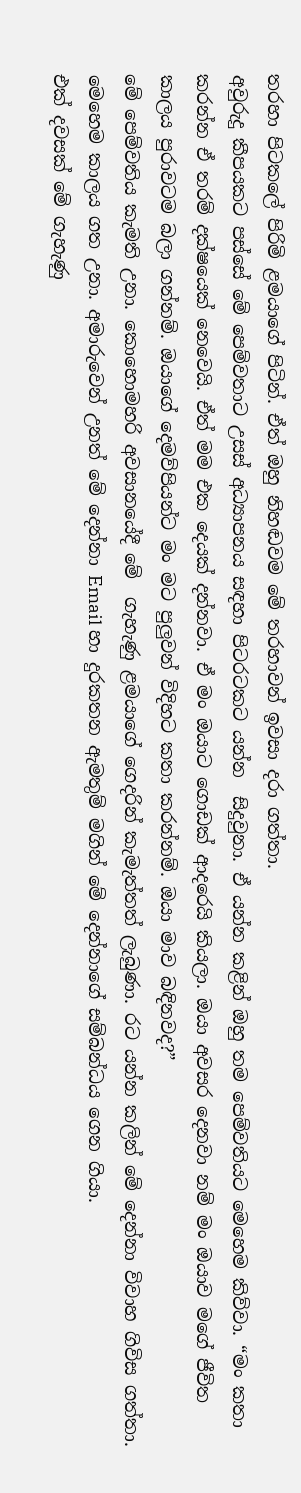තරහා පිටකලේ පිරිමි ළමයාගේ පිටින්. ඒත් ඔහු නිහඬවම මේ තරහාවන් ඉවසා දරා ගත්තා.
අවුරුදු කීපයකට පස්සේ මේ පෙම්වතාට උසස් අධ්‍යාපනය සඳහා පිටරටකට යන්න  සිදුවුනා. ඒ යන්න කළින් ඔහු තම පෙම්වතියට මෙහෙම කිව්වා. “මං කතා කරන්න ඒ තරම් දක්ෂයෙක් නෙවෙයි. ඒත් මම එක දෙයක් දන්නවා. ඒ මං ඔයාට ගොඩක් ආදරෙයි කියලා. ඔයා අවසර දෙනවා නම් මං ඔයාව මගේ ජීවිත කාලය පුරාවටම බලා ගන්නම්. ඔයාගේ දෙමව්පියන්ට මං මට පුලුවන් විදිහට කතා කරන්නම්. ඔයා මාව බඳිනවද?”
මේ පෙම්වතිය කැමති උනා. කොහොමහරි අවසානයේදී මේ  ගැහැණු ළමයාගේ ගෙදරින් කැමැත්තත් ලැබුණා. රට යන්න කලින් මේ දෙන්නා විවාහ ගිවිස ගත්තා.
මෙහෙම කාලය ගත උනා. අමාරුවෙන් උනත් මේ දෙන්නා Email හා දුරකතන ඇමතුම් මගින් මේ දෙන්නාගේ සම්බන්ධය ගෙන ගියා.
එක් දවසක් මේ ගැහැණු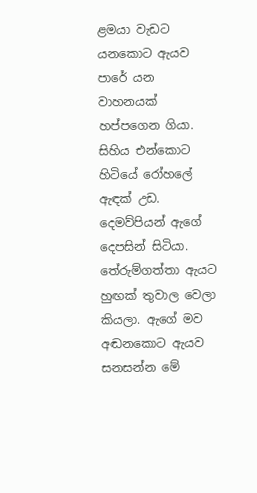ළමයා වැඩට යනකොට ඇයව පාරේ යන වාහනයක් හප්පගෙන ගියා. සිහිය එන්කොට හිටියේ රෝහලේ ඇඳක් උඩ. දෙමව්පියන් ඇගේ දෙපසින් සිටියා. තේරුම්ගත්තා ඇයට හුඟක් තුවාල වෙලා කියලා. ඇගේ මව අඬනකොට ඇයව සනසන්න මේ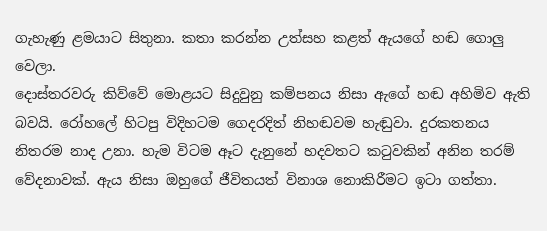ගැහැණු ළමයාට සිතුනා. කතා කරන්න උත්සහ කළත් ඇයගේ හඬ ගොලු වෙලා.
දොස්තරවරු කිව්වේ මොළයට සිදුවුනු කම්පනය නිසා ඇගේ හඬ අහිමිව ඇති බවයි. රෝහලේ හිටපු විදිහටම ගෙදරදිත් නිහඬවම හැඬුවා. දුරකතනය නිතරම නාද උනා. හැම විටම ඈට දැනුනේ හදවතට කටුවකින් අනින තරම් වේදනාවක්. ඇය නිසා ඔහුගේ ජීවිතයත් විනාශ නොකිරීමට ඉටා ගත්තා.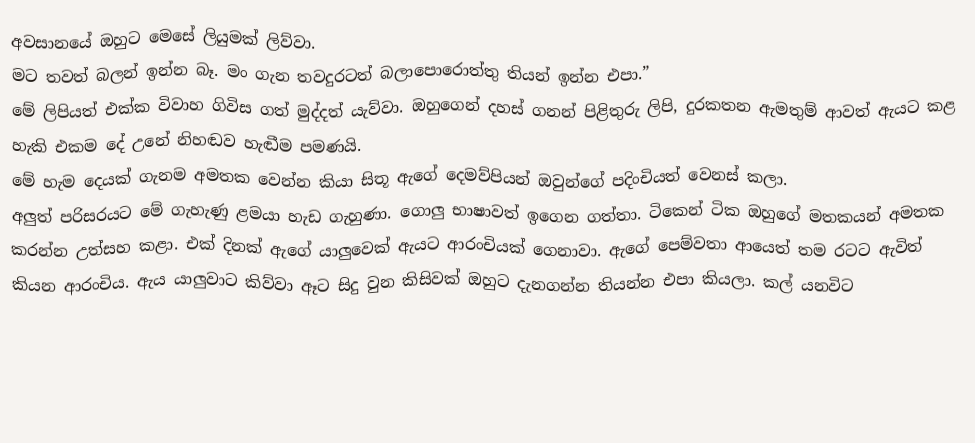අවසානයේ ඔහුට මෙසේ ලියුමක් ලිව්වා.
මට තවත් බලන් ඉන්න බෑ. මං ගැන තවදුරටත් බලාපොරොත්තු තියන් ඉන්න එපා.”
මේ ලිපියත් එක්ක විවාහ ගිවිස ගත් මුද්දත් යැව්වා. ඔහුගෙන් දහස් ගනන් පිළිතුරු ලිපි, දුරකතන ඇමතුම් ආවත් ඇයට කළ හැකි එකම දේ උනේ නිහඬව හැඬීම පමණයි.
මේ හැම දෙයක් ගැනම අමතක වෙන්න කියා සිතූ ඇගේ දෙමව්පියන් ඔවුන්ගේ පදිංචියත් වෙනස් කලා.
අලුත් පරිසරයට මේ ගැහැණු ළමයා හැඩ ගැහුණා. ගොලු භාෂාවත් ඉගෙන ගත්තා. ටිකෙන් ටික ඔහුගේ මතකයන් අමතක කරන්න උත්සහ කළා. එක් දිනක් ඇගේ යාලුවෙක් ඇයට ආරංචියක් ගෙනාවා. ඇගේ පෙම්වතා ආයෙත් තම රටට ඇවිත් කියන ආරංචිය. ඇය යාලුවාට කිව්වා ඈට සිදු වුන කිසිවක් ඔහුට දැනගන්න තියන්න එපා කියලා. කල් යනවිට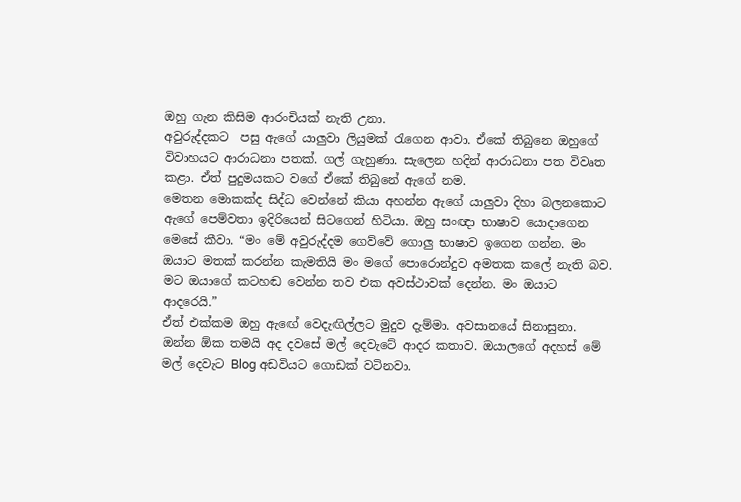ඔහු ගැන කිසිම ආරංචියක් නැති උනා.
අවුරුද්දකට  පසු ඇගේ යාලුවා ලියුමක් රැගෙන ආවා. ඒකේ තිබුනෙ ඔහුගේ විවාහයට ආරාධනා පතක්. ගල් ගැහුණා. සැලෙන හදින් ආරාධනා පත විවෘත කළා. ඒත් පුදුමයකට වගේ ඒකේ තිබුනේ ඇගේ නම.
මෙතන මොකක්ද සිද්ධ වෙන්නේ කියා අහන්න ඇගේ යාලුවා දිහා බලනකොට ඇගේ පෙම්වතා ඉදිරියෙන් සිටගෙන් හිටියා. ඔහු සංඥා භාෂාව යොදාගෙන මෙසේ කීවා. “මං මේ අවුරුද්දම ගෙව්වේ ගොලු භාෂාව ඉගෙන ගන්න. මං ඔයාට මතක් කරන්න කැමතියි මං මගේ පොරොන්දුව අමතක කලේ නැති බව. මට ඔයාගේ කටහඬ වෙන්න තව එක අවස්ථාවක් දෙන්න. මං ඔයාට ආදරෙයි.”
ඒත් එක්කම ඔහු ඇඟේ වෙදැඟිල්ලට මුදුව දැම්මා. අවසානයේ සිනාසුනා.
ඔන්න ඕක තමයි අද දවසේ මල් දෙවැටේ ආදර කතාව. ඔයාලගේ අදහස් මේ මල් දෙවැට Blog අඩවියට ගොඩක් වටිනවා.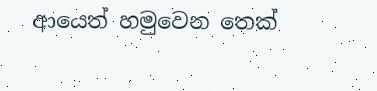ආයෙත් හමුවෙන තෙක්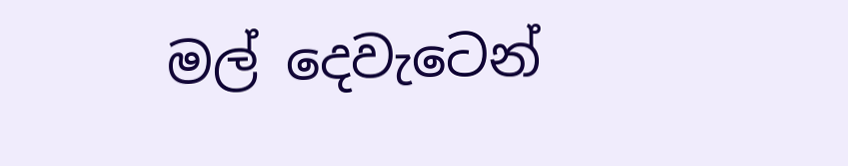මල් දෙවැටෙන්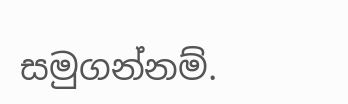සමුගන්නම්.